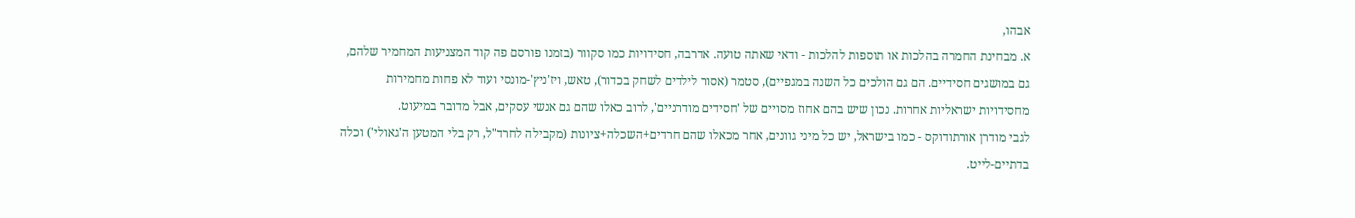אבהו,
א. מבחינת החמרה בהלכות או תוספות להלכות - ודאי שאתה טועה. אדרבה, חסידויות כמו סקוור (בזמנו פורסם פה קוד המצניעות המחמיר שלהם, גם במושגים חסידיים. הם גם הולכים כל השנה במגפיים), סטמר (אסור לילדים לשחק בכדור), טאש, ויז'ניץ'-מונסי ועוד לא פחות מחמירות מחסידויות ישראליות אחרות. נכון שיש בהם אחוז מסויים של 'חסידים מודרניים', לרוב כאלו שהם גם אנשי עסקים, אבל מדובר במיעוט.
לגבי מודרן אורתודוקס - כמו בישראל, יש כל מיני גוונים, אחר מכאלו שהם חרדים+השכלה+ציונות (מקבילה לחרד"ל, רק בלי המטען ה'גאולי') וכלה בדתיים-לייט.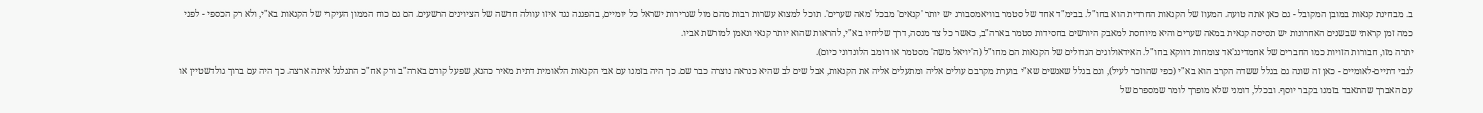ב. מבחינת קנאות במובן המקובל - גם כאן אתה טועה. המעוז של הקנאות החרדית הוא בחו"ל. בבימ"ד אחד של סטמר בוויאמסבורג יש יותר 'קנאים' מבכל 'מאה שערים'. תוכל למצוא עשרות רבות מהם מול שגרירות ישראל כל יומיים, בהפגנה נגד איזו עוולה חדשה של הציוינים הרשעים. הם גם כוח הממון העיקרי של הקנאות בא"י, ולא רק הכספי - לפני כמה זמן קראתי שבשנים האחרונות יש תסיסה קנאית במאה שערים והיא מיוחסת למאבק היורשים בחסידות סטמר בארה"ב, כאשר כל צד מנסה, דרך שליחיו בא"י, להראות שהוא יותר קנאי ונאמן למורשת אביו.
יתרה מזו, חבורות הזויות כמו החברים של אחמדינג'אד צומחות דווקא בחו"ל. האידאולוגים הגדולים של הקנאות הם מחו"ל (ה'יויאל משה' מסטמר או דומב הלונדוני כיום).
לגבי דתיים-לאומיים - כאן זה שונה גם בגלל ששדה הקרב הוא בא"י (כפי שהוזכר לעיל), וגם בגלל שאנשים שא"י בוערת מקרבם עולים אליה ומתעלים אליה את הקנאות, אבל שים לב שהיא כנראה נוצרה כבר שם. כך היה בזמנו עם אבי הקנאות הלאומית דתית מאיר כהנא, שפעל קודם בארה"ב ורק אח"כ התגלגל איתה ארצה. כך היה עם ברוך גולדשטיין או עם האברך שהתאבד בזמנו בקבר יוסף. ובכלל, דומני שלא מופרך לומר שמספרם של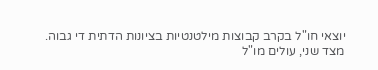יוצאי חו"ל בקרב קבוצות מילטנטיות בציונות הדתית די גבוה.
מצד שני, עולים מו"ל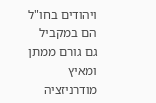ויהודים בחו"ל הם במקביל גם גורם ממתן ומאיץ מודרניזציה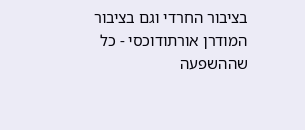בציבור החרדי וגם בציבור המודרן אורתודוכסי - כל שההשפעה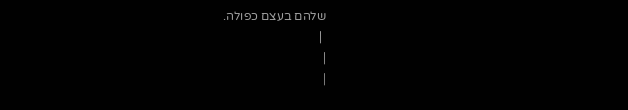שלהם בעצם כפולה.
 |
|
|